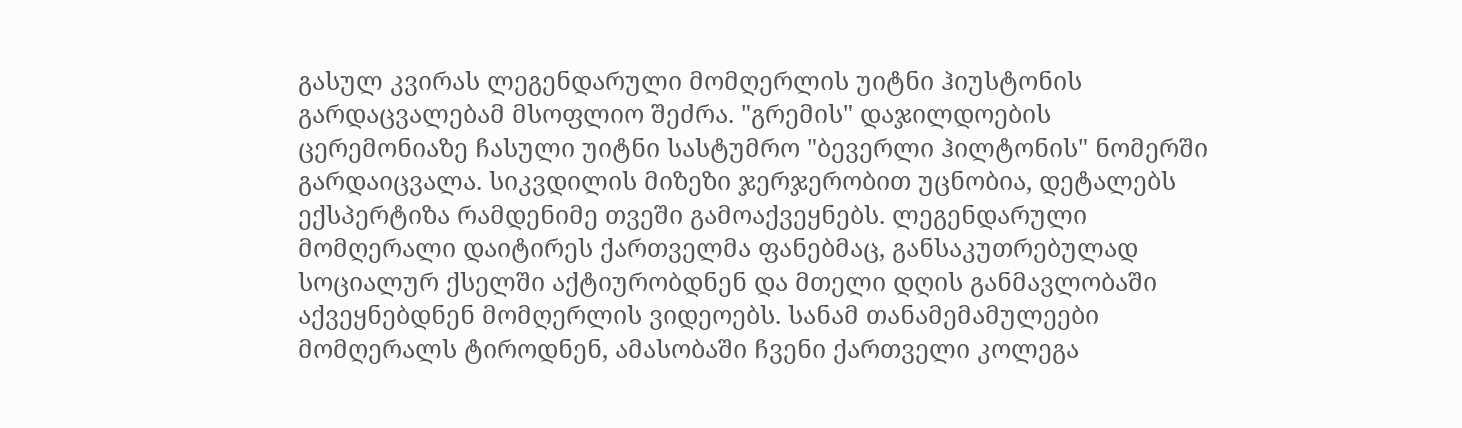გასულ კვირას ლეგენდარული მომღერლის უიტნი ჰიუსტონის გარდაცვალებამ მსოფლიო შეძრა. "გრემის" დაჯილდოების ცერემონიაზე ჩასული უიტნი სასტუმრო "ბევერლი ჰილტონის" ნომერში გარდაიცვალა. სიკვდილის მიზეზი ჯერჯერობით უცნობია, დეტალებს ექსპერტიზა რამდენიმე თვეში გამოაქვეყნებს. ლეგენდარული მომღერალი დაიტირეს ქართველმა ფანებმაც, განსაკუთრებულად სოციალურ ქსელში აქტიურობდნენ და მთელი დღის განმავლობაში აქვეყნებდნენ მომღერლის ვიდეოებს. სანამ თანამემამულეები მომღერალს ტიროდნენ, ამასობაში ჩვენი ქართველი კოლეგა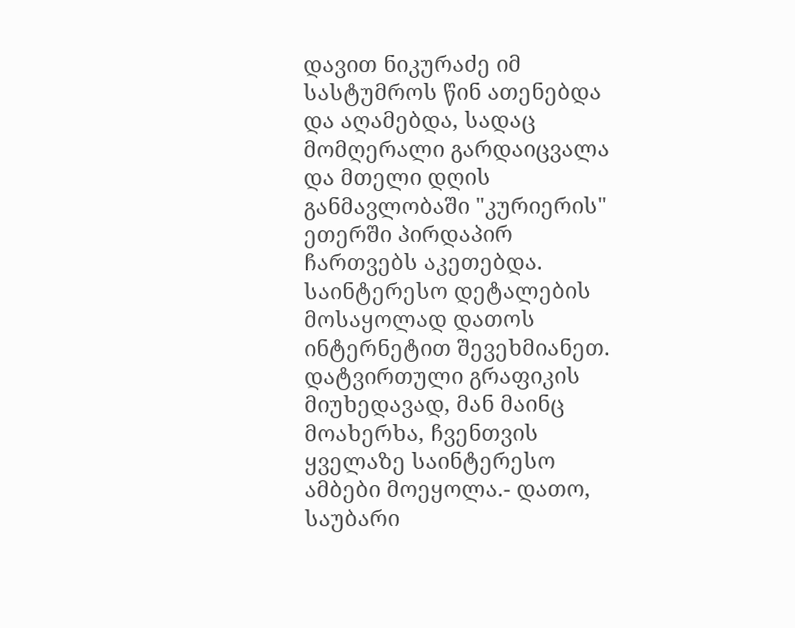დავით ნიკურაძე იმ სასტუმროს წინ ათენებდა და აღამებდა, სადაც მომღერალი გარდაიცვალა და მთელი დღის განმავლობაში "კურიერის" ეთერში პირდაპირ ჩართვებს აკეთებდა. საინტერესო დეტალების მოსაყოლად დათოს ინტერნეტით შევეხმიანეთ. დატვირთული გრაფიკის მიუხედავად, მან მაინც მოახერხა, ჩვენთვის ყველაზე საინტერესო ამბები მოეყოლა.- დათო, საუბარი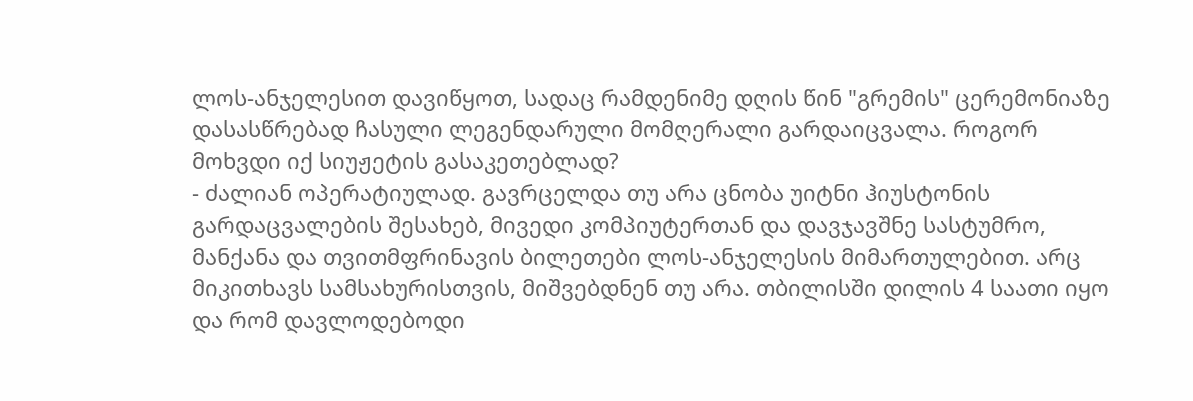ლოს-ანჯელესით დავიწყოთ, სადაც რამდენიმე დღის წინ "გრემის" ცერემონიაზე დასასწრებად ჩასული ლეგენდარული მომღერალი გარდაიცვალა. როგორ მოხვდი იქ სიუჟეტის გასაკეთებლად?
- ძალიან ოპერატიულად. გავრცელდა თუ არა ცნობა უიტნი ჰიუსტონის გარდაცვალების შესახებ, მივედი კომპიუტერთან და დავჯავშნე სასტუმრო, მანქანა და თვითმფრინავის ბილეთები ლოს-ანჯელესის მიმართულებით. არც მიკითხავს სამსახურისთვის, მიშვებდნენ თუ არა. თბილისში დილის 4 საათი იყო და რომ დავლოდებოდი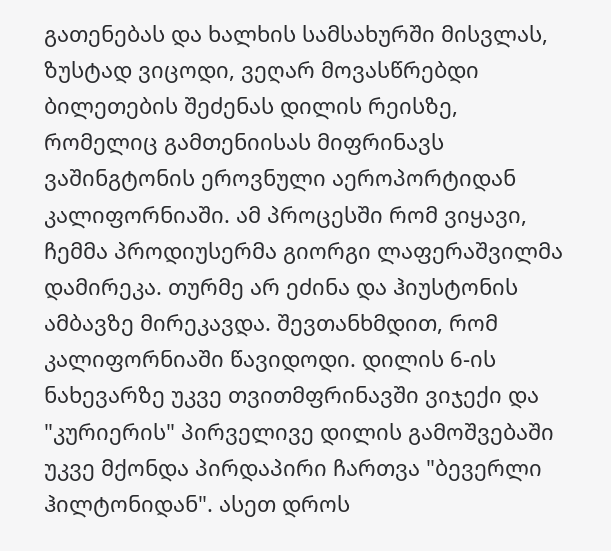გათენებას და ხალხის სამსახურში მისვლას, ზუსტად ვიცოდი, ვეღარ მოვასწრებდი ბილეთების შეძენას დილის რეისზე, რომელიც გამთენიისას მიფრინავს ვაშინგტონის ეროვნული აეროპორტიდან კალიფორნიაში. ამ პროცესში რომ ვიყავი, ჩემმა პროდიუსერმა გიორგი ლაფერაშვილმა დამირეკა. თურმე არ ეძინა და ჰიუსტონის ამბავზე მირეკავდა. შევთანხმდით, რომ კალიფორნიაში წავიდოდი. დილის 6-ის ნახევარზე უკვე თვითმფრინავში ვიჯექი და "კურიერის" პირველივე დილის გამოშვებაში უკვე მქონდა პირდაპირი ჩართვა "ბევერლი ჰილტონიდან". ასეთ დროს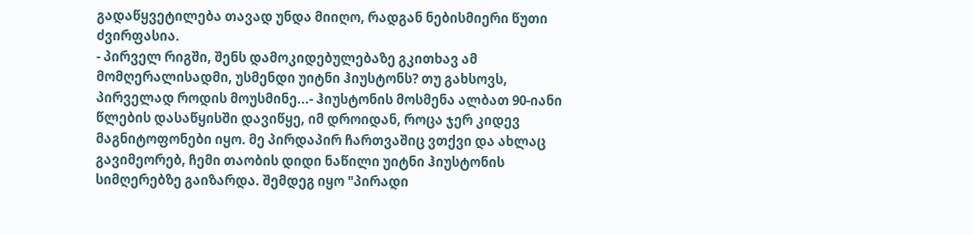გადაწყვეტილება თავად უნდა მიიღო, რადგან ნებისმიერი წუთი ძვირფასია.
- პირველ რიგში, შენს დამოკიდებულებაზე გკითხავ ამ მომღერალისადმი, უსმენდი უიტნი ჰიუსტონს? თუ გახსოვს, პირველად როდის მოუსმინე...- ჰიუსტონის მოსმენა ალბათ 90-იანი წლების დასაწყისში დავიწყე, იმ დროიდან, როცა ჯერ კიდევ მაგნიტოფონები იყო. მე პირდაპირ ჩართვაშიც ვთქვი და ახლაც გავიმეორებ, ჩემი თაობის დიდი ნაწილი უიტნი ჰიუსტონის სიმღერებზე გაიზარდა. შემდეგ იყო "პირადი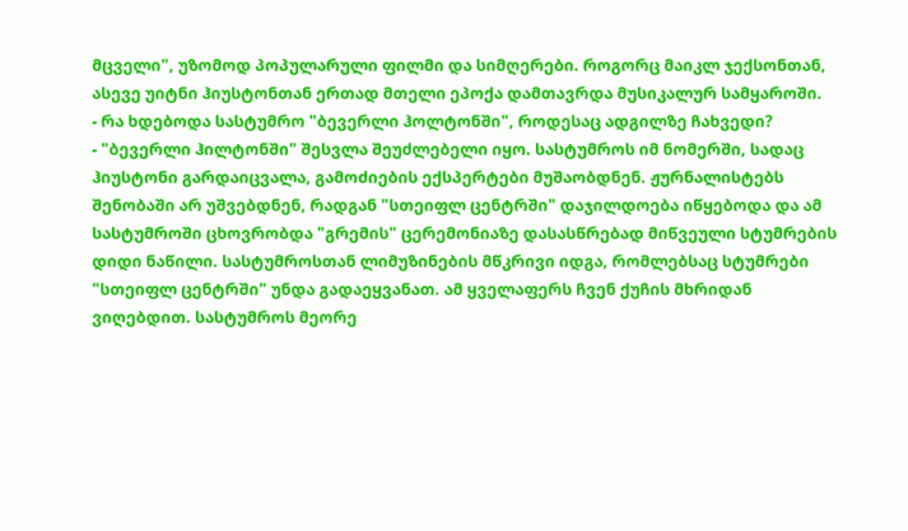მცველი", უზომოდ პოპულარული ფილმი და სიმღერები. როგორც მაიკლ ჯექსონთან, ასევე უიტნი ჰიუსტონთან ერთად მთელი ეპოქა დამთავრდა მუსიკალურ სამყაროში.
- რა ხდებოდა სასტუმრო "ბევერლი ჰოლტონში", როდესაც ადგილზე ჩახვედი?
- "ბევერლი ჰილტონში" შესვლა შეუძლებელი იყო. სასტუმროს იმ ნომერში, სადაც ჰიუსტონი გარდაიცვალა, გამოძიების ექსპერტები მუშაობდნენ. ჟურნალისტებს შენობაში არ უშვებდნენ, რადგან "სთეიფლ ცენტრში" დაჯილდოება იწყებოდა და ამ სასტუმროში ცხოვრობდა "გრემის" ცერემონიაზე დასასწრებად მიწვეული სტუმრების დიდი ნაწილი. სასტუმროსთან ლიმუზინების მწკრივი იდგა, რომლებსაც სტუმრები "სთეიფლ ცენტრში" უნდა გადაეყვანათ. ამ ყველაფერს ჩვენ ქუჩის მხრიდან ვიღებდით. სასტუმროს მეორე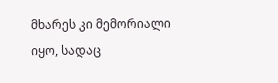მხარეს კი მემორიალი იყო, სადაც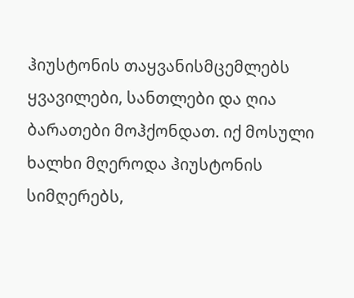ჰიუსტონის თაყვანისმცემლებს ყვავილები, სანთლები და ღია ბარათები მოჰქონდათ. იქ მოსული ხალხი მღეროდა ჰიუსტონის სიმღერებს,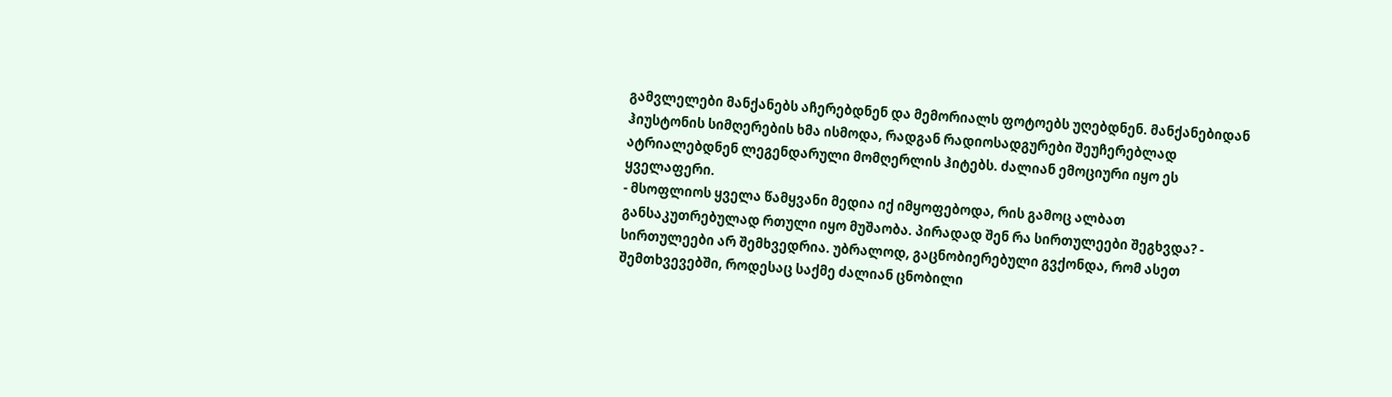გამვლელები მანქანებს აჩერებდნენ და მემორიალს ფოტოებს უღებდნენ. მანქანებიდან ჰიუსტონის სიმღერების ხმა ისმოდა, რადგან რადიოსადგურები შეუჩერებლად ატრიალებდნენ ლეგენდარული მომღერლის ჰიტებს. ძალიან ემოციური იყო ეს ყველაფერი.
- მსოფლიოს ყველა წამყვანი მედია იქ იმყოფებოდა, რის გამოც ალბათ განსაკუთრებულად რთული იყო მუშაობა. პირადად შენ რა სირთულეები შეგხვდა? - სირთულეები არ შემხვედრია. უბრალოდ, გაცნობიერებული გვქონდა, რომ ასეთ შემთხვევებში, როდესაც საქმე ძალიან ცნობილი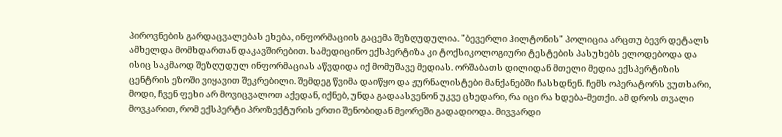პიროვნების გარდაცვალებას ეხება, ინფორმაციის გაცემა შეზღუდულია. "ბევერლი ჰილტონის" პოლიცია არცთუ ბევრ დეტალს ამხელდა მომხდართან დაკავშირებით. სამედიცინო ექსპერტიზა კი ტოქსიკოლოგიური ტესტების პასუხებს ელოდებოდა და ისიც საკმაოდ შეზღუდულ ინფორმაციას აწვდიდა იქ მომუშავე მედიას. ორშაბათს დილიდან მთელი მედია ექსპერტიზის ცენტრის ეზოში ვიყავით შეკრებილი. შემდეგ წვიმა დაიწყო და ჟურნალისტები მანქანებში ჩასხდნენ. ჩემს ოპერატორს ვუთხარი, მოდი, ჩვენ ფეხი არ მოვიცვალოთ აქედან, იქნებ, უნდა გადაასვენონ უკვე ცხედარი, რა იცი რა ხდება-მეთქი. ამ დროს თვალი მოვკარით, რომ ექსპერტი პროზექტურის ერთი შენობიდან მეორეში გადადიოდა. მივვარდი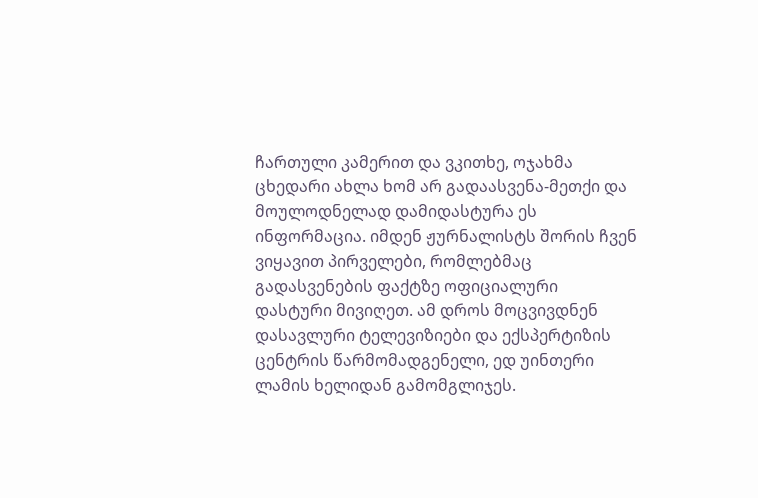ჩართული კამერით და ვკითხე, ოჯახმა ცხედარი ახლა ხომ არ გადაასვენა-მეთქი და მოულოდნელად დამიდასტურა ეს ინფორმაცია. იმდენ ჟურნალისტს შორის ჩვენ ვიყავით პირველები, რომლებმაც გადასვენების ფაქტზე ოფიციალური დასტური მივიღეთ. ამ დროს მოცვივდნენ დასავლური ტელევიზიები და ექსპერტიზის ცენტრის წარმომადგენელი, ედ უინთერი ლამის ხელიდან გამომგლიჯეს.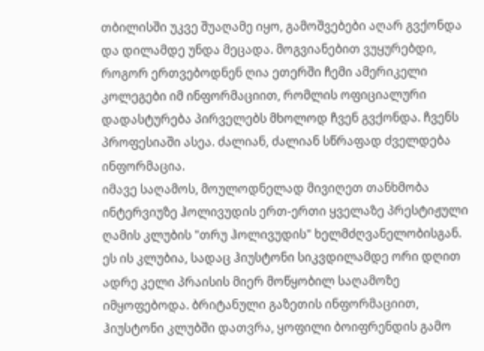თბილისში უკვე შუაღამე იყო, გამოშვებები აღარ გვქონდა და დილამდე უნდა მეცადა. მოგვიანებით ვუყურებდი, როგორ ერთვებოდნენ ღია ეთერში ჩემი ამერიკელი კოლეგები იმ ინფორმაციით, რომლის ოფიციალური დადასტურება პირველებს მხოლოდ ჩვენ გვქონდა. ჩვენს პროფესიაში ასეა. ძალიან, ძალიან სწრაფად ძველდება ინფორმაცია.
იმავე საღამოს, მოულოდნელად მივიღეთ თანხმობა ინტერვიუზე ჰოლივუდის ერთ-ერთი ყველაზე პრესტიჟული ღამის კლუბის "თრუ ჰოლივუდის" ხელმძღვანელობისგან. ეს ის კლუბია, სადაც ჰიუსტონი სიკვდილამდე ორი დღით ადრე კელი პრაისის მიერ მოწყობილ საღამოზე იმყოფებოდა. ბრიტანული გაზეთის ინფორმაციით, ჰიუსტონი კლუბში დათვრა, ყოფილი ბოიფრენდის გამო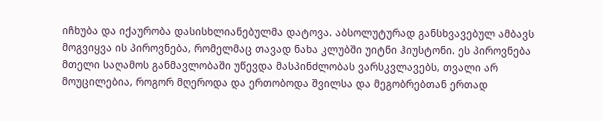იჩხუბა და იქაურობა დასისხლიანებულმა დატოვა. აბსოლუტურად განსხვავებულ ამბავს მოგვიყვა ის პიროვნება, რომელმაც თავად ნახა კლუბში უიტნი ჰიუსტონი. ეს პიროვნება მთელი საღამოს განმავლობაში უწევდა მასპინძლობას ვარსკვლავებს, თვალი არ მოუცილებია, როგორ მღეროდა და ერთობოდა შვილსა და მეგობრებთან ერთად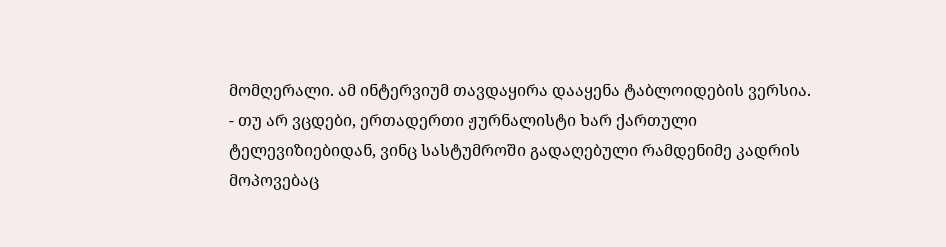მომღერალი. ამ ინტერვიუმ თავდაყირა დააყენა ტაბლოიდების ვერსია.
- თუ არ ვცდები, ერთადერთი ჟურნალისტი ხარ ქართული ტელევიზიებიდან, ვინც სასტუმროში გადაღებული რამდენიმე კადრის მოპოვებაც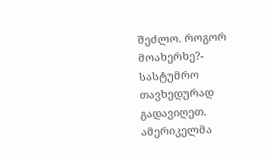შეძლო. როგორ მოახერხე?- სასტუმრო თავხედურად გადავიღეთ. ამერიკელმა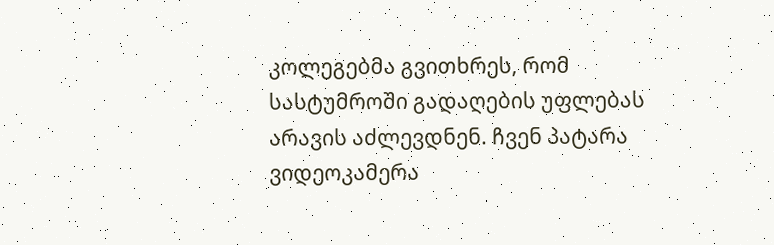კოლეგებმა გვითხრეს, რომ სასტუმროში გადაღების უფლებას არავის აძლევდნენ. ჩვენ პატარა ვიდეოკამერა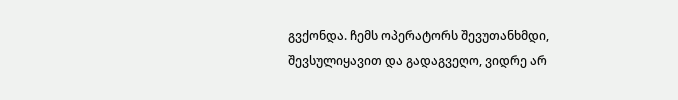გვქონდა. ჩემს ოპერატორს შევუთანხმდი, შევსულიყავით და გადაგვეღო, ვიდრე არ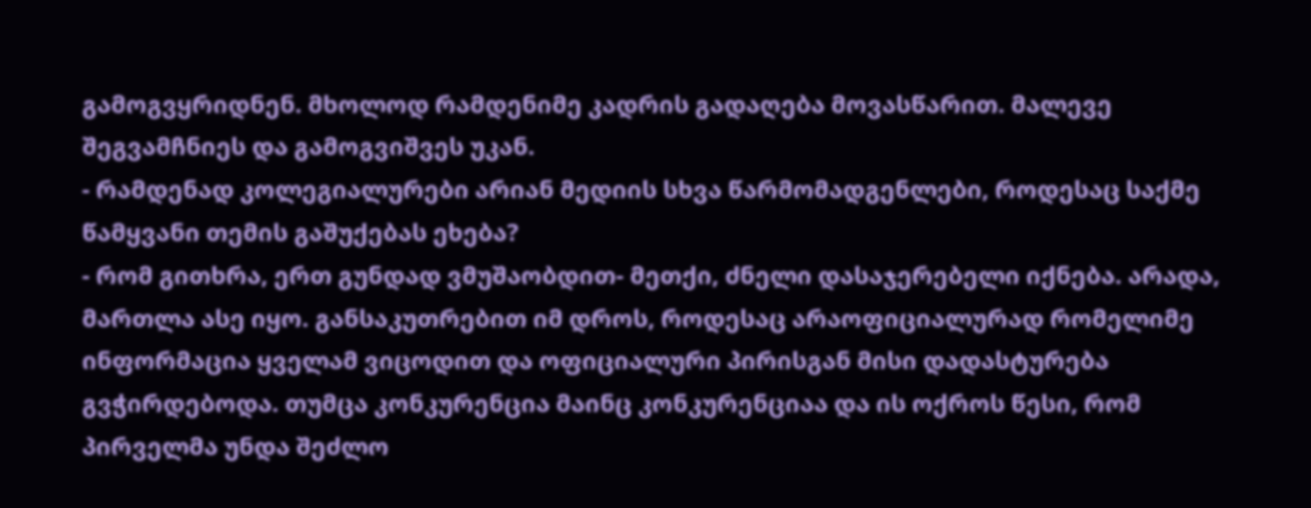გამოგვყრიდნენ. მხოლოდ რამდენიმე კადრის გადაღება მოვასწარით. მალევე შეგვამჩნიეს და გამოგვიშვეს უკან.
- რამდენად კოლეგიალურები არიან მედიის სხვა წარმომადგენლები, როდესაც საქმე წამყვანი თემის გაშუქებას ეხება?
- რომ გითხრა, ერთ გუნდად ვმუშაობდით- მეთქი, ძნელი დასაჯერებელი იქნება. არადა, მართლა ასე იყო. განსაკუთრებით იმ დროს, როდესაც არაოფიციალურად რომელიმე ინფორმაცია ყველამ ვიცოდით და ოფიციალური პირისგან მისი დადასტურება გვჭირდებოდა. თუმცა კონკურენცია მაინც კონკურენციაა და ის ოქროს წესი, რომ პირველმა უნდა შეძლო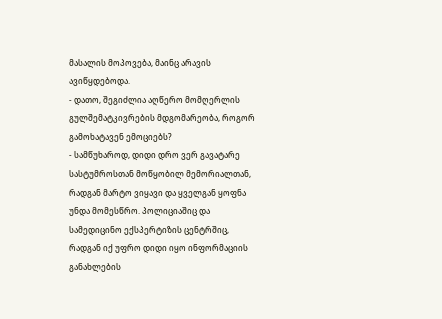მასალის მოპოვება, მაინც არავის ავიწყდებოდა.
- დათო, შეგიძლია აღწერო მომღერლის გულშემატკივრების მდგომარეობა, როგორ გამოხატავენ ემოციებს?
- სამწუხაროდ, დიდი დრო ვერ გავატარე სასტუმროსთან მოწყობილ მემორიალთან, რადგან მარტო ვიყავი და ყველგან ყოფნა უნდა მომესწრო. პოლიციაშიც და სამედიცინო ექსპერტიზის ცენტრშიც, რადგან იქ უფრო დიდი იყო ინფორმაციის განახლების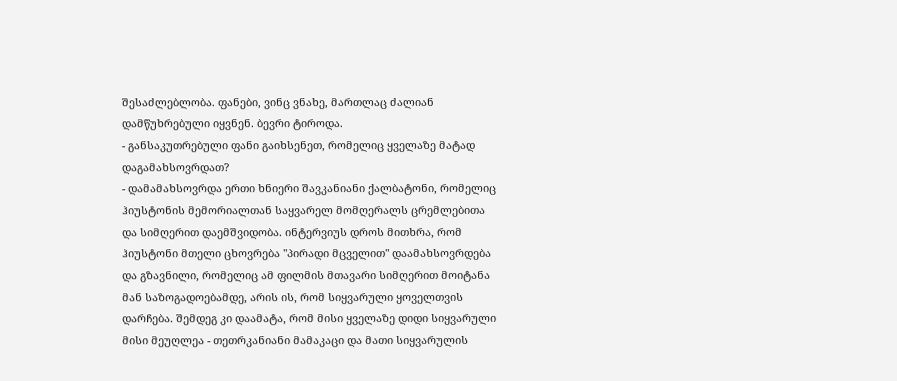შესაძლებლობა. ფანები, ვინც ვნახე, მართლაც ძალიან დამწუხრებული იყვნენ. ბევრი ტიროდა.
- განსაკუთრებული ფანი გაიხსენეთ, რომელიც ყველაზე მატად დაგამახსოვრდათ?
- დამამახსოვრდა ერთი ხნიერი შავკანიანი ქალბატონი, რომელიც ჰიუსტონის მემორიალთან საყვარელ მომღერალს ცრემლებითა და სიმღერით დაემშვიდობა. ინტერვიუს დროს მითხრა, რომ ჰიუსტონი მთელი ცხოვრება "პირადი მცველით" დაამახსოვრდება და გზავნილი, რომელიც ამ ფილმის მთავარი სიმღერით მოიტანა მან საზოგადოებამდე, არის ის, რომ სიყვარული ყოველთვის დარჩება. შემდეგ კი დაამატა, რომ მისი ყველაზე დიდი სიყვარული მისი მეუღლეა - თეთრკანიანი მამაკაცი და მათი სიყვარულის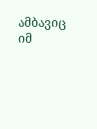ამბავიც იმ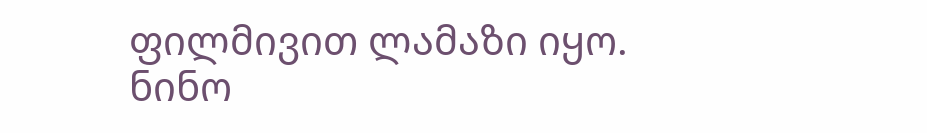ფილმივით ლამაზი იყო.
ნინო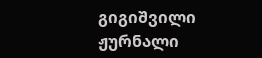გიგიშვილი
ჟურნალი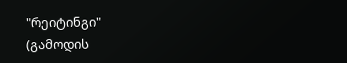"რეიტინგი"
(გამოდის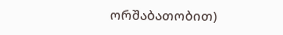ორშაბათობით)